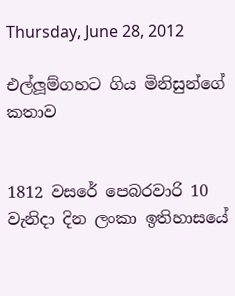Thursday, June 28, 2012

එල්ලූම්ගහට ගිය මිනිසුන්ගේ කතාව


1812 වසරේ පෙබරවාරි 10 වැනිදා දින ලංකා ඉතිහාසයේ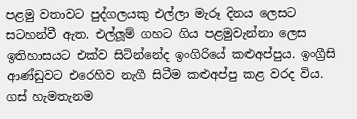පළමු වතාවට පුද්ගලයකු එල්ලා මැරූ දිනය ලෙසට සටහන්වී ඇත. එල්ලූම් ගහට ගිය පළමුවැන්නා ලෙස ඉතිහාසයට එක්ව සිටින්නේද ඉංගිරියේ කළුඅප්පුය. ඉංග්‍රීසි ආණ්ඩුවට එරෙහිව නැගී සිටීම කළුඅප්පු කළ වරද විය. ගස් හැමතැනම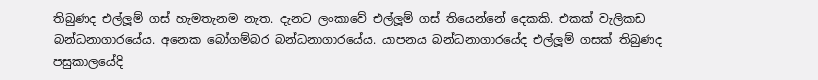තිබුණද එල්ලූම් ගස් හැමතැනම නැත. දැනට ලංකාවේ එල්ලූම් ගස් තියෙන්නේ දෙකකි. එකක් වැලිකඩ බන්ධනාගාරයේය. අනෙක බෝගම්බර බන්ධනාගාරයේය. යාපනය බන්ධනාගාරයේද එල්ලූම් ගසක් තිබුණද පසුකාලයේදි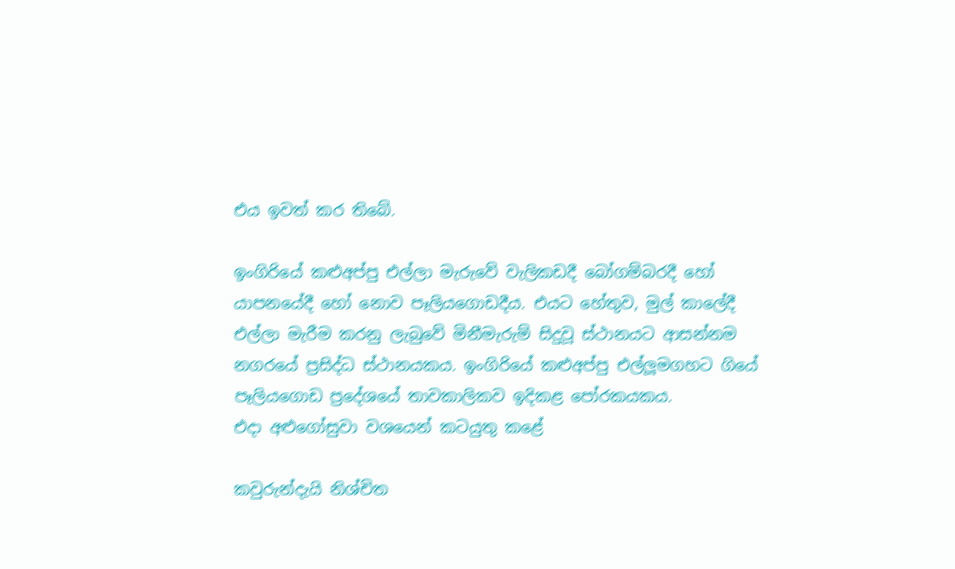එය ඉවත් කර තිබේ.

ඉංගිරියේ කළුඅප්පු එල්ලා මැරුවේ වැලිකඩදී බෝගම්බරදී හෝ යාපනයේදී හෝ නොව පෑලියගොඩදීය. එයට හේතුව, මුල් කාලේදී එල්ලා මැරීම කරනු ලැබුවේ මිනීමැරුම් සිදුවූ ස්ථානයට ආසන්නම නගරයේ ප්‍රසිද්ධ ස්ථානයකය. ඉංගිරියේ කළුඅප්පු එල්ලූමගහට ගියේ පෑලියගොඩ ප්‍රදේශයේ තාවකාලිකව ඉදිකළ පෝරකයකය.
එදා අළුගෝසුවා වශයෙන් කටයුතු කළේ

කවුරුන්දැයි නිශ්චිත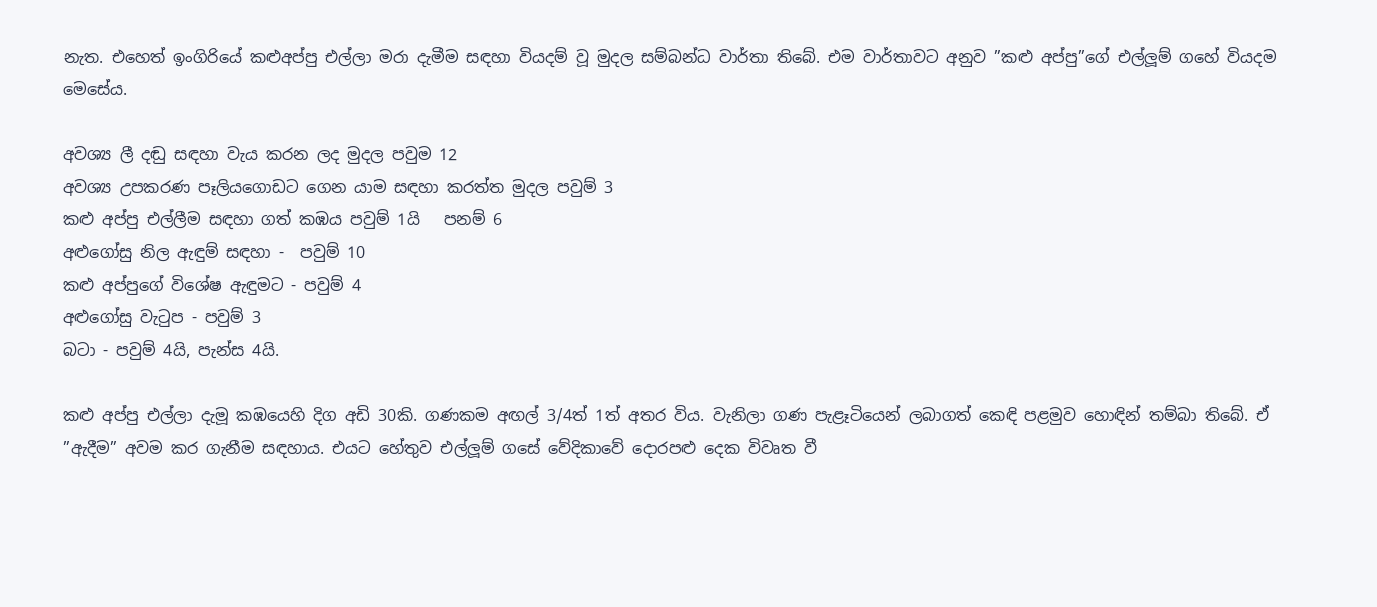නැත. එහෙත් ඉංගිරියේ කළුඅප්පු එල්ලා මරා දැමීම සඳහා වියදම් වූ මුදල සම්බන්ධ වාර්තා තිබේ. එම වාර්තාවට අනුව ”කළු අප්පු”ගේ එල්ලූම් ගහේ වියදම මෙසේය.

අවශ්‍ය ලී දඬු සඳහා වැය කරන ලද මුදල පවුම 12
අවශ්‍ය උපකරණ පෑලියගොඩට ගෙන යාම සඳහා කරත්ත මුදල පවුම් 3
කළු අප්පු එල්ලීම සඳහා ගත් කඹය පවුම් 1යි   පනම් 6
අළුගෝසු නිල ඇඳුම් සඳහා -  පවුම් 10
කළු අප්පුගේ විශේෂ ඇඳුමට - පවුම් 4
අළුගෝසු වැටුප - පවුම් 3
බටා - පවුම් 4යි, පැන්ස 4යි.

කළු අප්පු එල්ලා දැමූ කඹයෙහි දිග අඩි 30කි. ගණකම අඟල් 3/4ත් 1ත් අතර විය. වැනිලා ගණ පැළෑටියෙන් ලබාගත් කෙඳි පළමුව හොඳින් තම්බා තිබේ. ඒ ”ඇදීම” අවම කර ගැනීම සඳහාය. එයට හේතුව එල්ලූම් ගසේ වේදිකාවේ දොරපළු දෙක විවෘත වී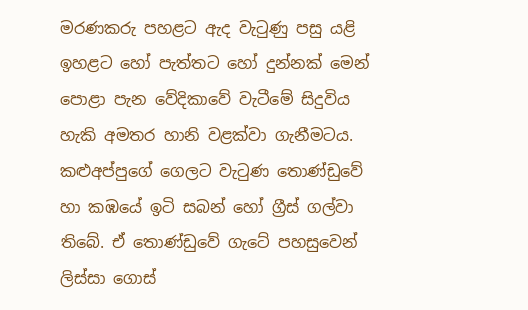මරණකරු පහළට ඇද වැටුණු පසු යළි ඉහළට හෝ පැත්තට හෝ දුන්නක් මෙන් පොළා පැන වේදිකාවේ වැටීමේ සිදුවිය හැකි අමතර හානි වළක්වා ගැනීමටය. කළුඅප්පුගේ ගෙලට වැටුණ තොණ්ඩුවේ හා කඹයේ ඉටි සබන් හෝ ග්‍රීස් ගල්වා තිබේ. ඒ තොණ්ඩුවේ ගැටේ පහසුවෙන් ලිස්සා ගොස්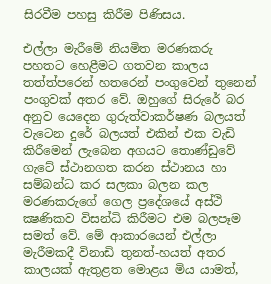සිරවීම පහසු කිරීම පිණිසය.

එල්ලා මැරීමේ නියමිත මරණකරු පහතට හෙළීමට ගතවන කාලය තත්ත්පරෙන් හතරෙන් පංගුවෙන් තුනෙන් පංගුවක් අතර වේ. ඔහුගේ සිරුරේ බර අනුව යෙදෙන ගුරුත්වාකර්ෂණ බලයත් වැටෙන දුරේ බලයත් එකින් එක වැඩි කිරීමෙන් ලැබෙන අගයට තොණ්ඩුවේ ගැටේ ස්ථානගත කරන ස්ථානය හා සම්බන්ධ කර සලකා බලන කල මරණකරුගේ ගෙල ප්‍රදේශයේ අස්ථි ක්‍ෂණිකව විසන්ධි කිරීමට එම බලපෑම සමත් වේ. මේ ආකාරයෙන් එල්ලා මැරීමකදී විනාඩි තුනත්-හයත් අතර කාලයක් ඇතුළත මොළය මිය යාමත්,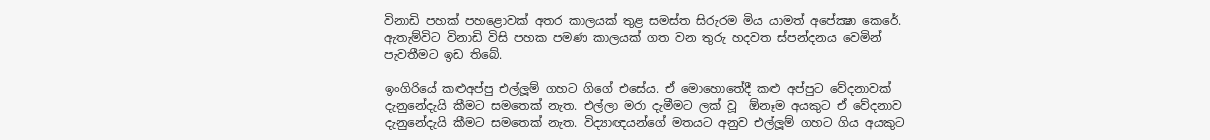විනාඩි පහක් පහළොවක් අතර කාලයක් තුළ සමස්ත සිරුරම මිය යාමත් අපේක්‍ෂා කෙරේ. ඇතැම්විට විනාඩි විසි පහක පමණ කාලයක් ගත වන තුරු හදවත ස්පන්දනය වෙමින් පැවතීමට ඉඩ තිබේ.

ඉංගිරියේ කළුඅප්පු එල්ලූම් ගහට ගිගේ එසේය. ඒ මොහොතේදී කළු අප්පුට වේදනාවක් දැනුනේදැයි කීමට සමතෙක් නැත. එල්ලා මරා දැමීමට ලක් වූ  ඕනෑම අයකුට ඒ වේදනාව දැනුනේදැයි කීමට සමතෙක් නැත. විද්‍යාඥයන්ගේ මතයට අනුව එල්ලූම් ගහට ගිය අයකුට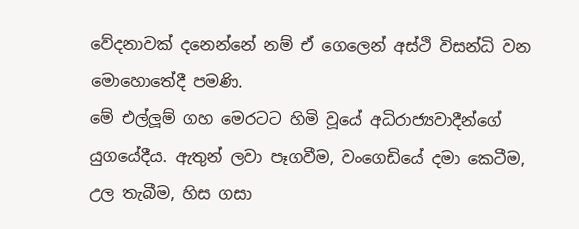වේදනාවක් දනෙන්නේ නම් ඒ ගෙලෙන් අස්ථි විසන්ධි වන මොහොතේදී පමණි.
මේ එල්ලූම් ගහ මෙරටට හිමි වූයේ අධිරාජ්‍යවාදීන්ගේ යුගයේදීය. ඇතුන් ලවා පෑගවීම, වංගෙඩියේ දමා කෙටීම, උල තැබීම, හිස ගසා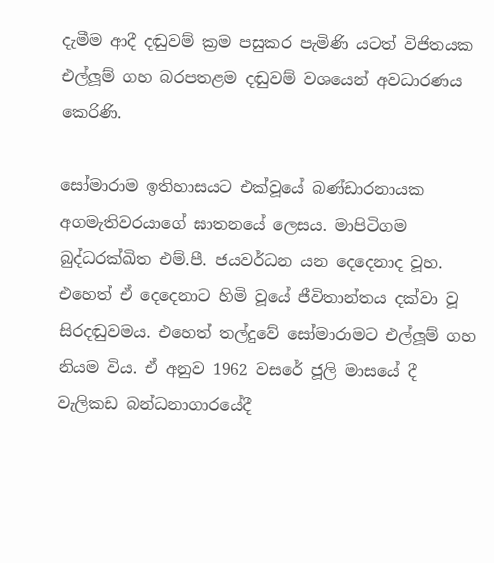දැමීම ආදී දඬුවම් ක්‍රම පසුකර පැමිණි යටත් විජිතයක එල්ලූම් ගහ බරපතළම දඬුවම් වශයෙන් අවධාරණය කෙරිණි.

සෝමාරාම ඉතිහාසයට එක්වූයේ බණ්ඩාරනායක අගමැතිවරයාගේ ඝාතනයේ ලෙසය. මාපිටිගම බුද්ධරක්ඛිත එම්.පී. ජයවර්ධන යන දෙදෙනාද වූහ. එහෙත් ඒ දෙදෙනාට හිමි වූයේ ජීවිතාන්තය දක්වා වූ සිරදඬුවමය. එහෙත් තල්දුවේ සෝමාරාමට එල්ලූම් ගහ නියම විය. ඒ අනුව 1962 වසරේ ජූලි මාසයේ දී වැලිකඩ බන්ධනාගාරයේදී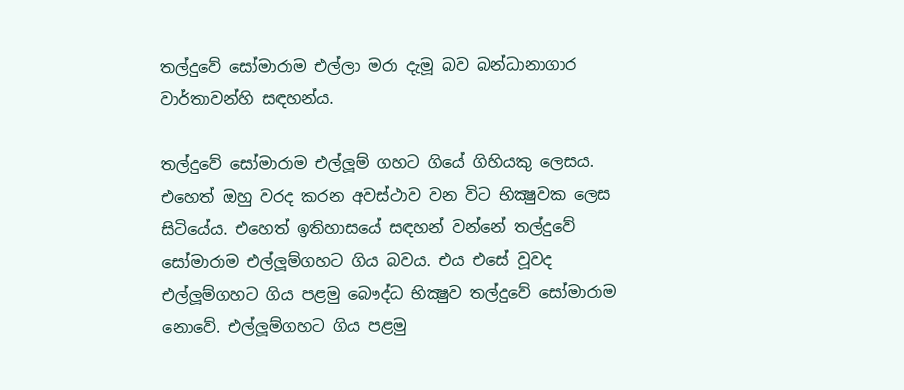තල්දුවේ සෝමාරාම එල්ලා මරා දැමූ බව බන්ධානාගාර වාර්තාවන්හි සඳහන්ය.

තල්දුවේ සෝමාරාම එල්ලූම් ගහට ගියේ ගිහියකු ලෙසය. එහෙත් ඔහු වරද කරන අවස්ථාව වන විට භික්‍ෂුවක ලෙස සිටියේය. එහෙත් ඉතිහාසයේ සඳහන් වන්නේ තල්දුවේ සෝමාරාම එල්ලූම්ගහට ගිය බවය. එය එසේ වූවද එල්ලූම්ගහට ගිය පළමු බෞද්ධ භික්‍ෂුව තල්දුවේ සෝමාරාම නොවේ. එල්ලූම්ගහට ගිය පළමු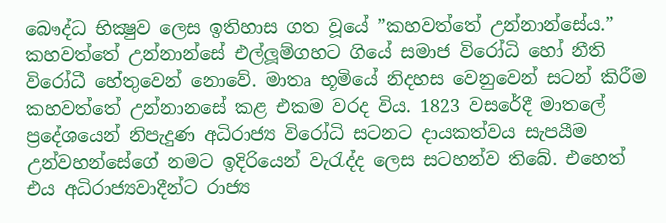බෞද්ධ භික්‍ෂුව ලෙස ඉතිහාස ගත වූයේ ”කහවත්තේ උන්නාන්සේය.”
කහවත්තේ උන්නාන්සේ එල්ලූම්ගහට ගියේ සමාජ විරෝධි හෝ නීති විරෝධී හේතුවෙන් නොවේ. මාතෘ භූමියේ නිදහස වෙනුවෙන් සටන් කිරීම කහවත්තේ උන්නානසේ කළ එකම වරද විය. 1823 වසරේදී මාතලේ ප්‍රදේශයෙන් නිපැදුණ අධිරාජ්‍ය විරෝධි සටනට දායකත්වය සැපයීම උන්වහන්සේගේ නමට ඉදිරියෙන් වැරැද්ද ලෙස සටහන්ව තිබේ. එහෙත් එය අධිරාජ්‍යවාදීන්ට රාජ්‍ය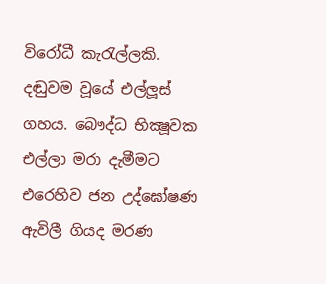විරෝධී කැරැල්ලකි. දඬුවම වූයේ එල්ලූස් ගහය. බෞද්ධ භික්‍ෂූවක එල්ලා මරා දැමීමට එරෙහිව ජන උද්ඝෝෂණ ඇවිලී ගියද මරණ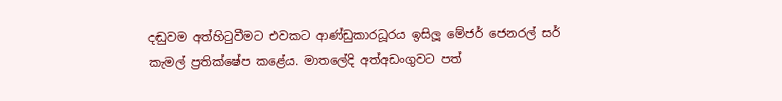දඬුවම අත්හිටුවීමට එවකට ආණ්ඩුකාරධූරය ඉසිලූ මේජර් ජෙනරල් සර් කැමල් ප්‍රතික්ෂේප කළේය. මාතලේදි අත්අඩංගුවට පත්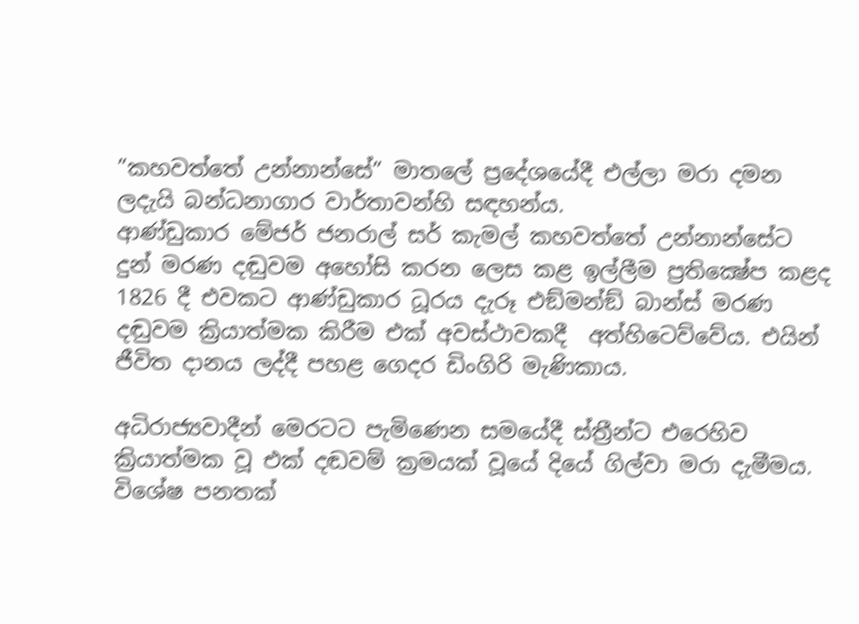”කහවත්තේ උන්නාන්සේ” මාතලේ ප්‍රදේශයේදී එල්ලා මරා දමන ලදැයි බන්ධනාගාර වාර්තාවන්හි සඳහන්ය.
ආණ්ඩුකාර මේජර් ජනරාල් සර් කැමල් කහවත්තේ උන්නාන්සේට දුන් මරණ දඬුවම අහෝසි කරන ලෙස කළ ඉල්ලීම ප්‍රතික්‍ෂේප කළද 1826 දී එවකට ආණ්ඩුකාර ධූරය දැරූ එඞ්මන්ඞ් බාන්ස් මරණ දඬුවම ක්‍රියාත්මක කිරීම එක් අවස්ථාවකදී  අත්හිටෙව්වේය. එයින් ජීවිත දානය ලද්දී පහළ ගෙදර ඩිංගිරි මැණිකාය.

අධිරාජ්‍යවාදීන් මෙරටට පැමිණෙන සමයේදී ස්ත්‍රීන්ට එරෙහිව ක්‍රියාත්මක වූ එක් දඬවම් ක්‍රමයක් වූයේ දියේ ගිල්වා මරා දැමීමය. විශේෂ පනතක්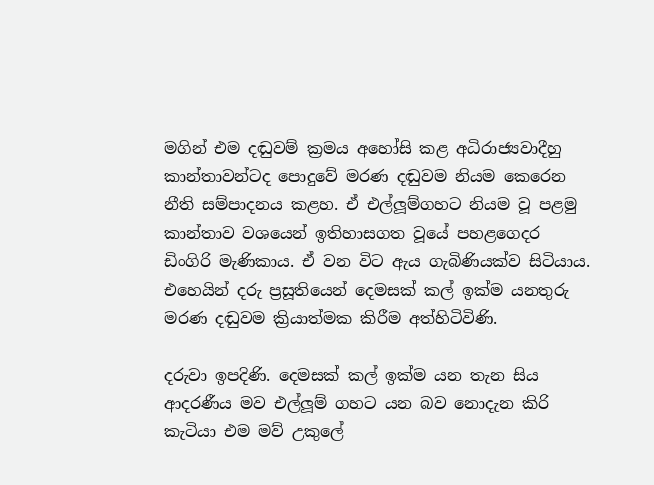මගින් එම දඬුවම් ක්‍රමය අහෝසි කළ අධිරාජ්‍යවාදීහු කාන්තාවන්ටද පොදුවේ මරණ දඬුවම නියම කෙරෙන නීති සම්පාදනය කළහ. ඒ එල්ලූම්ගහට නියම වූ පළමු කාන්තාව වශයෙන් ඉතිහාසගත වූයේ පහළගෙදර ඩිංගිරි මැණිකාය. ඒ වන විට ඇය ගැබිණියක්ව සිටියාය. එහෙයින් දරු ප්‍රසූතියෙන් දෙමසක් කල් ඉක්ම යනතුරු මරණ දඬුවම ක්‍රියාත්මක කිරීම අත්හිටිවිණි.

දරුවා ඉපදිණි. දෙමසක් කල් ඉක්ම යන තැන සිය ආදරණීය මව එල්ලූම් ගහට යන බව නොදැන කිරි කැටියා එම මව් උකුලේ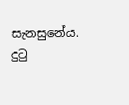සැනසුනේය. දුටු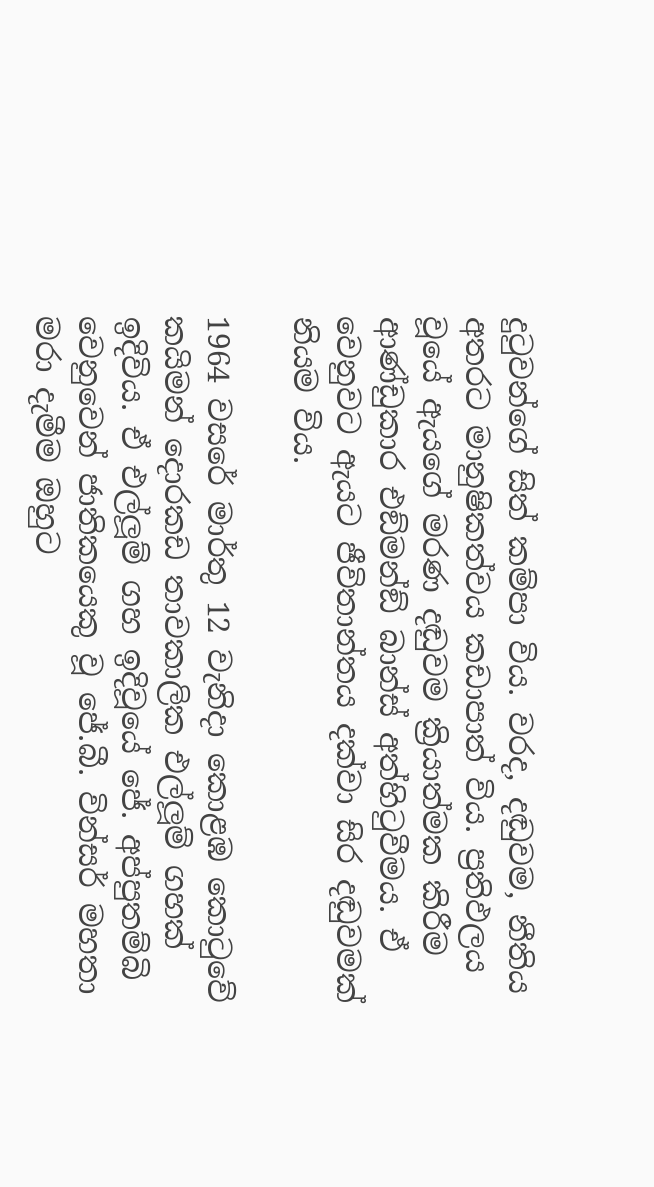දුටුවන්ගේ සිත් කම්පා විය. වරද, දඬුවම, නීතිය අතරට මානුෂිකත්වය කඩාපාත් විය. ප්‍රතිඵලය වූයේ ඇයගේ මරණ දඬුවම ක්‍රියාත්මක කිරීම ආණ්ඩුකාර එඞ්මන්ඞ් බාන්ස් අත්හිටුවීමය. ඒ වෙනුවට ඇයට ජීවිතාන්තය දක්වා සිර දඬුවමක් නියම විය.

1964 වසරේ මාර්තු 12 වැනිදා කොළඹ කොටුවේ කයිමන් දොරකඩ තාවකාලික එල්ලූම් ගහක් ඉදිවිය. ඒ එල්ලූම් ගහ ඉදිවූයේ ජේ. අප්පුතම්බි වෙනුවෙන් ජාතිකයෙකු වූ ජේ.බී. වින්සර් මහතා මරා දැමීම ඔහුට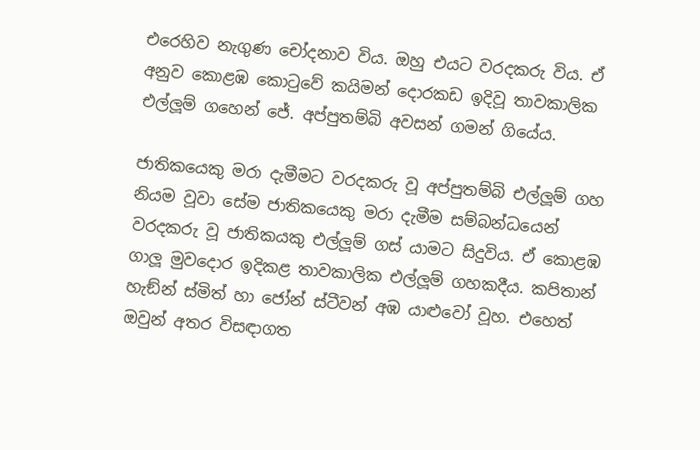එරෙහිව නැගුණ චෝදනාව විය. ඔහු එයට වරදකරු විය. ඒ අනුව කොළඹ කොටුවේ කයිමන් දොරකඩ ඉදිවූ තාවකාලික එල්ලූම් ගහෙන් ජේ. අප්පුතම්බි අවසන් ගමන් ගියේය.

ජාතිකයෙකු මරා දැමීමට වරදකරු වූ අප්පුතම්බි එල්ලූම් ගහ නියම වූවා සේම ජාතිකයෙකු මරා දැමීම සම්බන්ධයෙන් වරදකරු වූ ජාතිකයකු එල්ලූම් ගස් යාමට සිදුවිය. ඒ කොළඹ ගාලූ මුවදොර ඉදිකළ තාවකාලික එල්ලූම් ගහකදීය. කපිතාන් හැඞ්න් ස්මිත් හා ජෝන් ස්ටීවන් අඹ යාළුවෝ වූහ. එහෙත් ඔවුන් අතර විසඳාගත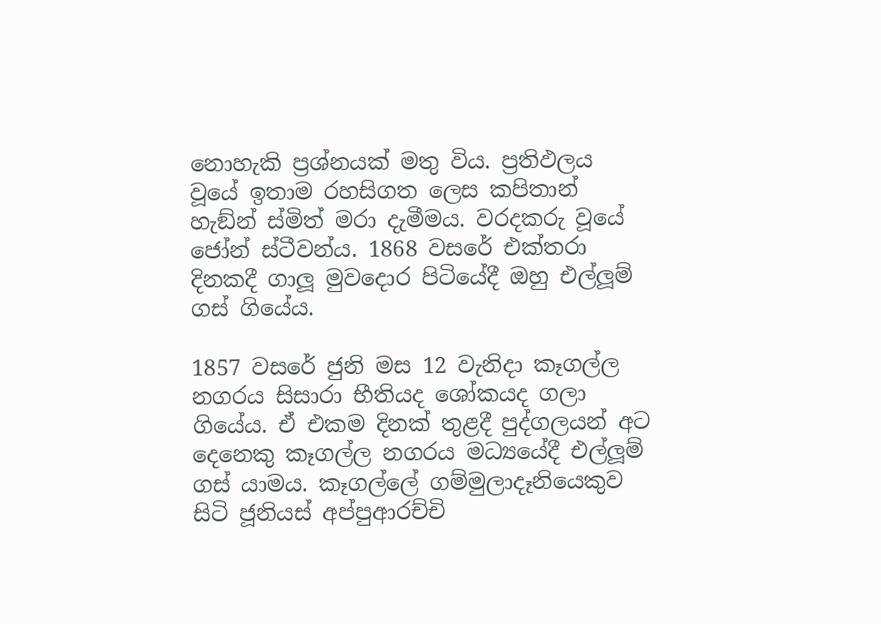නොහැකි ප්‍රශ්නයක් මතු විය. ප්‍රතිඵලය වූයේ ඉතාම රහසිගත ලෙස කපිතාන් හැඞ්න් ස්මිත් මරා දැමීමය. වරදකරු වූයේ ජෝන් ස්ටීවන්ය. 1868 වසරේ එක්තරා දිනකදී ගාලූ මුවදොර පිටියේදී ඔහු එල්ලූම් ගස් ගියේය.

1857 වසරේ ජුනි මස 12 වැනිදා කෑගල්ල නගරය සිසාරා භීතියද ශෝකයද ගලා ගියේය. ඒ එකම දිනක් තුළදී පුද්ගලයන් අට දෙනෙකු කෑගල්ල නගරය මධ්‍යයේදී එල්ලූම් ගස් යාමය. කෑගල්ලේ ගම්මුලාදෑනියෙකුව සිටි ජූනියස් අප්පුආරච්චි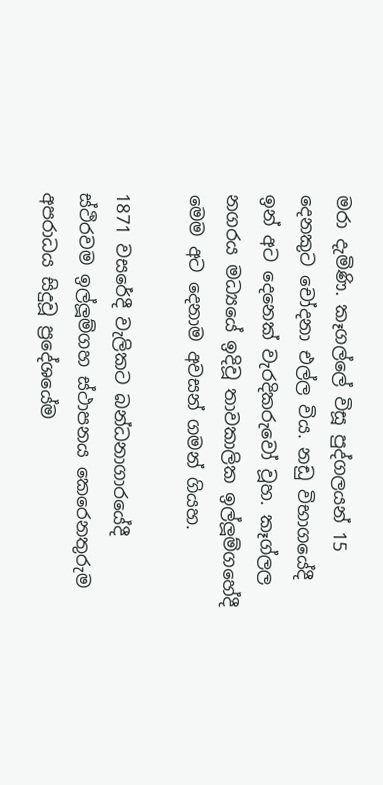මරා දැමිණි. කෑගල්ලේ විසූ පුද්ගලයන් 15 දෙනකුට චෝදනා එල්ල විය. නඩු විභාගයේදී ඉන් අට දෙනෙක් වැරදිකරුවෝ වූහ. කෑග්ලල නගරය මධ්‍යයේ ඉදිවූ තාවකාලික ඉල්ලූම්ගහේදී මෙම අට දෙනාම අවසන් ගමන් ගියහ.

1871 වසරේදී වැලිකට බන්ධනාගාරයේදී ස්ථිරවම ඉල්ලූම්ගහ ස්ථාපනය කෙරෙනතුරුම අපරාධය සිදුවූ ප්‍රදේශයේම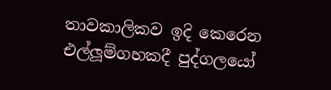තාවකාලිකව ඉදි කෙරෙන එල්ලූම්ගහකදී පුද්ගලයෝ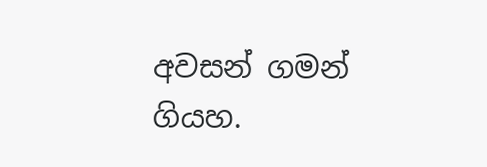අවසන් ගමන් ගියහ.